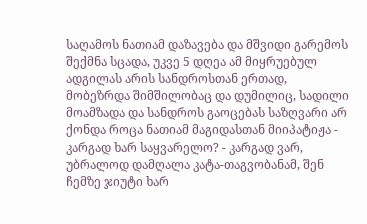საღამოს ნათიამ დაზავება და მშვიდი გარემოს შექმნა სცადა, უკვე 5 დღეა ამ მიყრუებულ ადგილას არის სანდროსთან ერთად, მობეზრდა შიმშილობაც და დუმილიც, სადილი მოამზადა და სანდროს გაოცებას საზღვარი არ ქონდა როცა ნათიამ მაგიდასთან მიიპატიჟა - კარგად ხარ საყვარელო? - კარგად ვარ, უბრალოდ დამღალა კატა-თაგვობანამ, შენ ჩემზე ჯიუტი ხარ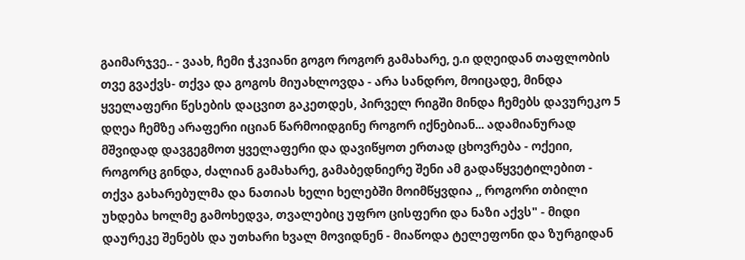გაიმარჯვე.. - ვაახ, ჩემი ჭკვიანი გოგო როგორ გამახარე, ე.ი დღეიდან თაფლობის თვე გვაქვს- თქვა და გოგოს მიუახლოვდა - არა სანდრო, მოიცადე, მინდა ყველაფერი წესების დაცვით გაკეთდეს, პირველ რიგში მინდა ჩემებს დავურეკო 5 დღეა ჩემზე არაფერი იციან წარმოიდგინე როგორ იქნებიან... ადამიანურად მშვიდად დავგეგმოთ ყველაფერი და დავიწყოთ ერთად ცხოვრება - ოქეიი, როგორც გინდა, ძალიან გამახარე, გამაბედნიერე შენი ამ გადაწყვეტილებით - თქვა გახარებულმა და ნათიას ხელი ხელებში მოიმწყვდია ,, როგორი თბილი უხდება ხოლმე გამოხედვა, თვალებიც უფრო ცისფერი და ნაზი აქვს" - მიდი დაურეკე შენებს და უთხარი ხვალ მოვიდნენ - მიაწოდა ტელეფონი და ზურგიდან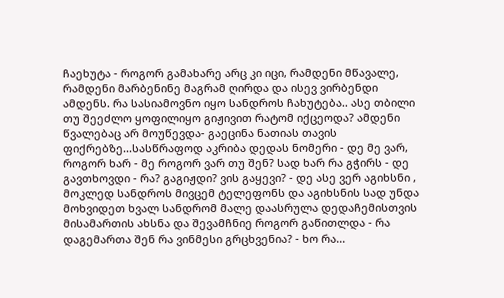ჩაეხუტა - როგორ გამახარე არც კი იცი, რამდენი მწავალე, რამდენი მარბენინე მაგრამ ღირდა და ისევ ვირბენდი ამდენს. რა სასიამოვნო იყო სანდროს ჩახუტება.. ასე თბილი თუ შეეძლო ყოფილიყო გიჟივით რატომ იქცეოდა? ამდენი წვალებაც არ მოუწევდა- გაეცინა ნათიას თავის ფიქრებზე...სასწრაფოდ აკრიბა დედას ნომერი - დე მე ვარ, როგორ ხარ - მე როგორ ვარ თუ შენ? სად ხარ რა გჭირს - დე გავთხოვდი - რა? გაგიჟდი? ვის გაყევი? - დე ასე ვერ აგიხსნი , მოკლედ სანდროს მივცემ ტელეფონს და აგიხსნის სად უნდა მოხვიდეთ ხვალ სანდრომ მალე დაასრულა დედაჩემისთვის მისამართის ახსნა და შევამჩნიე როგორ გაწითლდა - რა დაგემართა შენ რა ვინმესი გრცხვენია? - ხო რა...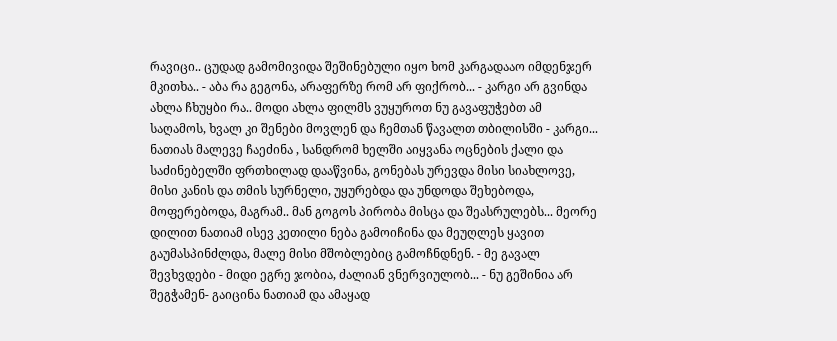რავიცი.. ცუდად გამომივიდა შეშინებული იყო ხომ კარგადააო იმდენჯერ მკითხა.. - აბა რა გეგონა, არაფერზე რომ არ ფიქრობ... - კარგი არ გვინდა ახლა ჩხუყბი რა.. მოდი ახლა ფილმს ვუყუროთ ნუ გავაფუჭებთ ამ საღამოს, ხვალ კი შენები მოვლენ და ჩემთან წავალთ თბილისში - კარგი... ნათიას მალევე ჩაეძინა , სანდრომ ხელში აიყვანა ოცნების ქალი და საძინებელში ფრთხილად დააწვინა, გონებას ურევდა მისი სიახლოვე, მისი კანის და თმის სურნელი, უყურებდა და უნდოდა შეხებოდა, მოფერებოდა, მაგრამ.. მან გოგოს პირობა მისცა და შეასრულებს... მეორე დილით ნათიამ ისევ კეთილი ნება გამოიჩინა და მეუღლეს ყავით გაუმასპინძლდა, მალე მისი მშობლებიც გამოჩნდნენ. - მე გავალ შევხვდები - მიდი ეგრე ჯობია, ძალიან ვნერვიულობ... - ნუ გეშინია არ შეგჭამენ- გაიცინა ნათიამ და ამაყად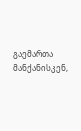გაემართა მანქანისკენ,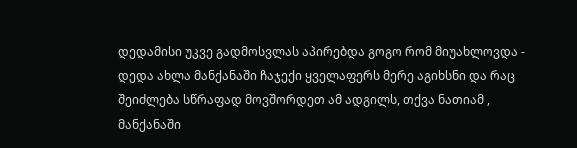დედამისი უკვე გადმოსვლას აპირებდა გოგო რომ მიუახლოვდა - დედა ახლა მანქანაში ჩაჯექი ყველაფერს მერე აგიხსნი და რაც შეიძლება სწრაფად მოვშორდეთ ამ ადგილს, თქვა ნათიამ , მანქანაში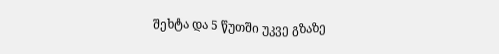შეხტა და 5 წუთში უკვე გზაზე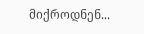მიქროდნენ...